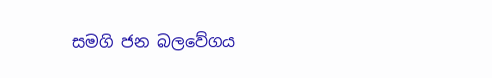සමගි ජන බලවේගය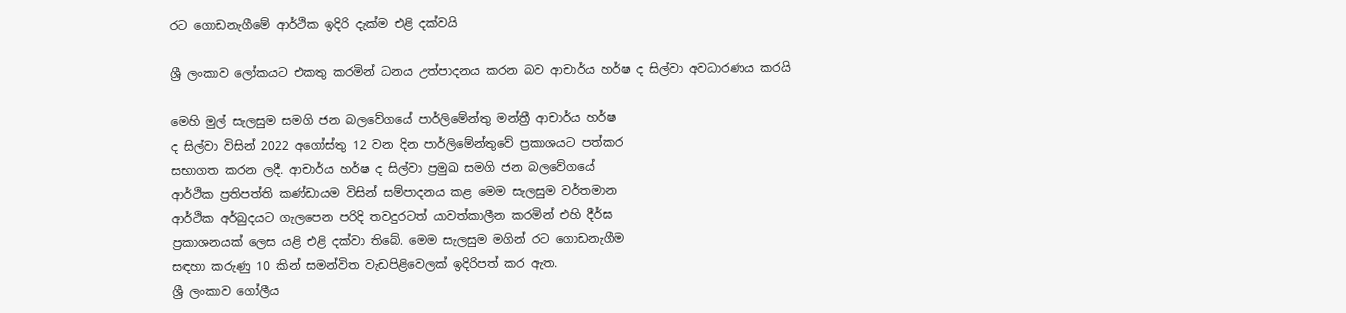රට ගොඩනැගීමේ ආර්ථික ඉදිරි දැක්ම එළි දක්වයි

ශ්‍රී ලංකාව ලෝකයට එකතු කරමින් ධනය උත්පාදනය කරන බව ආචාර්ය හර්ෂ ද සිල්වා අවධාරණය කරයි

මෙහි මුල් සැලසුම සමගි ජන බලවේගයේ පාර්ලිමේන්තු මන්ත්‍රී ආචාර්ය හර්ෂ
ද සිල්වා විසින් 2022 අගෝස්තු 12 වන දින පාර්ලිමේන්තුවේ ප්‍රකාශයට පත්කර
සභාගත කරන ලදී. ආචාර්ය හර්ෂ ද සිල්වා ප්‍රමුඛ සමගි ජන බලවේගයේ
ආර්ථික ප්‍රතිපත්ති කණ්ඩායම විසින් සම්පාදනය කළ මෙම සැලසුම වර්තමාන
ආර්ථික අර්බුදයට ගැලපෙන පරිදි තවදුරටත් යාවත්කාලීන කරමින් එහි දීර්ඝ
ප්‍රකාශනයක් ලෙස යළි එළි දක්වා තිබේ. මෙම සැලසුම මගින් රට ගොඩනැගීම
සඳහා කරුණු 10 කින් සමන්විත වැඩපිළිවෙලක් ඉදිරිපත් කර ඇත.
ශ්‍රී ලංකාව ගෝලීය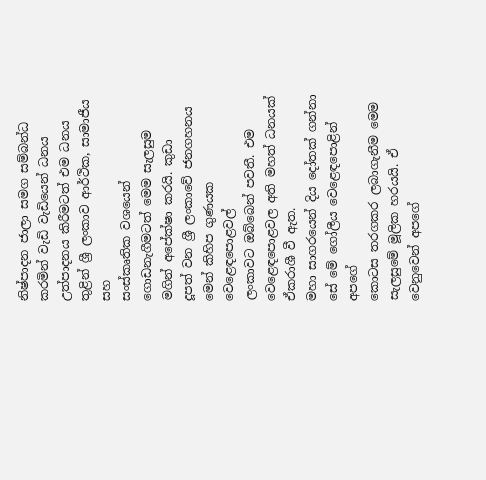නිෂ්පාදන ජාලා සමග සම්බන්ධ කරමින් වැඩි වැඩියෙන් ධනය
උත්පාදනය කිරීමටත් එම ධනය තුළින් ශ්‍රී ලංකාව ආර්ථික, සාමාජීය සහ
සංස්කෘතික වශයෙන් ගොඩනැගීමටත් මෙම සැලසුම මගින් අපේක්ෂා කරයි. කුඩා
දූපත් වන ශ්‍රී ලංකාවේ ජනගහනය මෙන් කිහිප ගුණයක වෙළෙඳපොළවල්
ලංකාවට ඔබ්බෙන් පවතී. එම වෙළෙඳපොළවල අති මහත් ධනයක් ඒකරාශී වී ඇත.
මහා සාගරයෙන් දිය දෝතක් ගන්නා සේ මේ ගෝලීය වෙළෙඳපොළින් අපගේ
කොටස තරගකර ලබාගැනීම මෙම සැලසුමේ මූලික හරයයි. ඒ වෙනුවෙන් අපගේ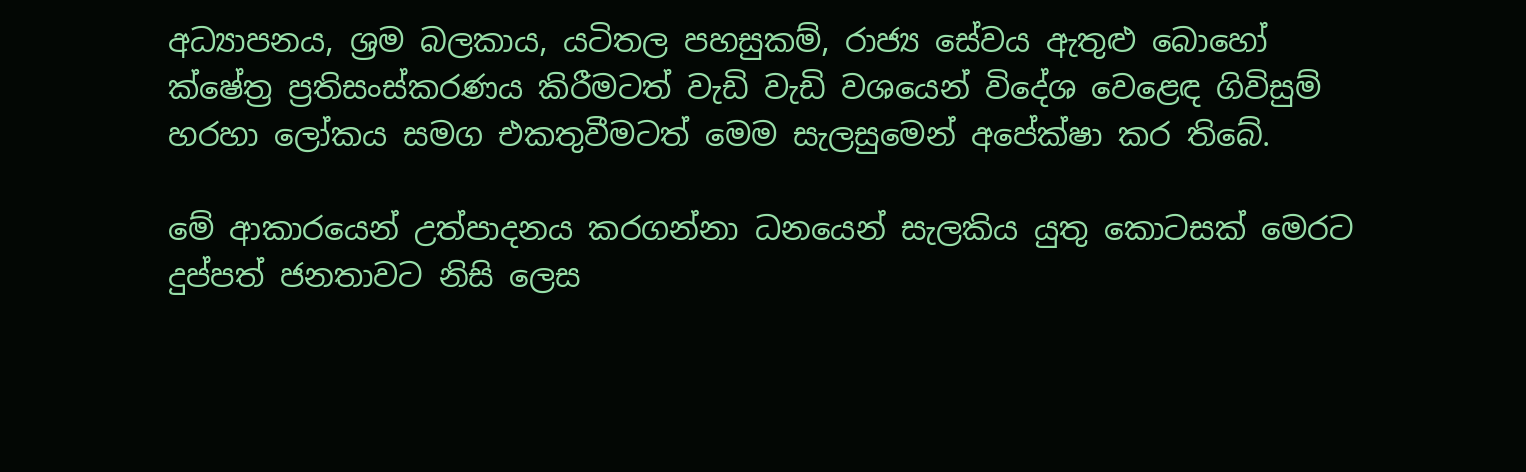අධ්‍යාපනය, ශ්‍රම බලකාය, යටිතල පහසුකම්, රාජ්‍ය සේවය ඇතුළු බොහෝ
ක්ෂේත්‍ර ප්‍රතිසංස්කරණය කිරීමටත් වැඩි වැඩි වශයෙන් විදේශ වෙළෙඳ ගිවිසුම්
හරහා ලෝකය සමග එකතුවීමටත් මෙම සැලසුමෙන් අපේක්ෂා කර තිබේ.

මේ ආකාරයෙන් උත්පාදනය කරගන්නා ධනයෙන් සැලකිය යුතු කොටසක් මෙරට
දුප්පත් ජනතාවට නිසි ලෙස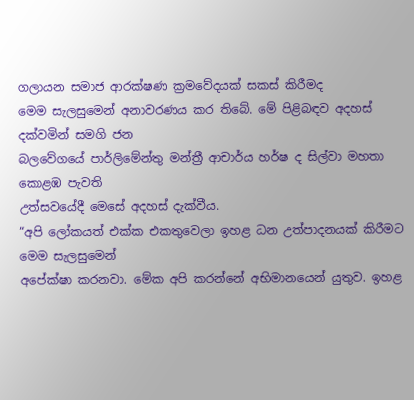ගලායන සමාජ ආරක්ෂණ ක්‍රමවේදයක් සකස් කිරීමද
මෙම සැලසුමෙන් අනාවරණය කර තිබේ. මේ පිළිබඳව අදහස් දක්වමින් සමගි ජන
බලවේගයේ පාර්ලිමේන්තු මන්ත්‍රී ආචාර්ය හර්ෂ ද සිල්වා මහතා කොළඹ පැවති
උත්සවයේදී මෙසේ අදහස් දැක්වීය.
“අපි ලෝකයත් එක්ක එකතුවෙලා ඉහළ ධන උත්පාදනයක් කිරීමට මෙම සැලසුමෙන්
අපේක්ෂා කරනවා. මේක අපි කරන්නේ අභිමානයෙන් යුතුව. ඉහළ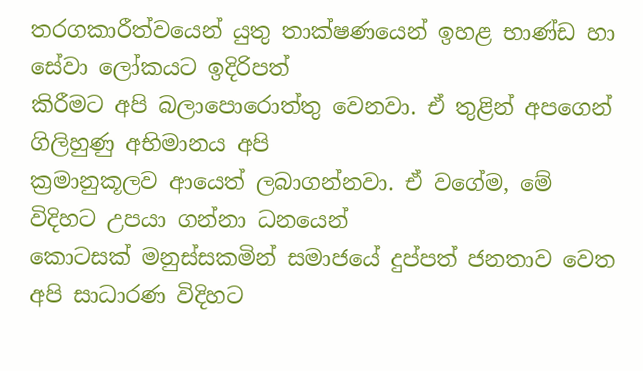තරගකාරීත්වයෙන් යුතු තාක්ෂණයෙන් ඉහළ භාණ්ඩ හා සේවා ලෝකයට ඉදිරිපත්
කිරීමට අපි බලාපොරොත්තු වෙනවා. ඒ තුළින් අපගෙන් ගිලිහුණු අභිමානය අපි
ක්‍රමානුකූලව ආයෙත් ලබාගන්නවා. ඒ වගේම, මේ විදිහට උපයා ගන්නා ධනයෙන්
කොටසක් මනුස්සකමින් සමාජයේ දුප්පත් ජනතාව වෙත අපි සාධාරණ විදිහට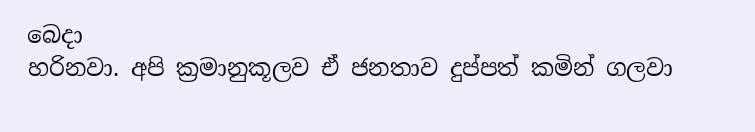බෙදා
හරිනවා. අපි ක්‍රමානුකූලව ඒ ජනතාව දුප්පත් කමින් ගලවා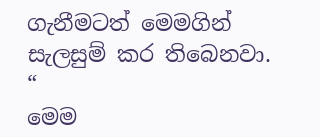ගැනීමටත් මෙමගින්
සැලසුම් කර තිබෙනවා. “
මෙම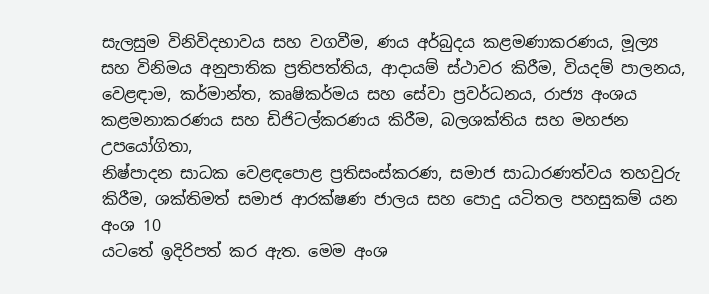සැලසුම විනිවිදභාවය සහ වගවීම, ණය අර්බුදය කළමණාකරණය, මූල්‍ය
සහ විනිමය අනුපාතික ප්‍රතිපත්තිය, ආදායම් ස්ථාවර කිරීම, වියදම් පාලනය,
වෙළඳාම, කර්මාන්ත, කෘෂිකර්මය සහ සේවා ප්‍රවර්ධනය, රාජ්‍ය අංශය
කළමනාකරණය සහ ඩිජිටල්කරණය කිරීම, බලශක්තිය සහ මහජන උපයෝගිතා,
නිෂ්පාදන සාධක වෙළඳපොළ ප්‍රතිසංස්කරණ, සමාජ සාධාරණත්වය තහවුරු
කිරීම, ශක්තිමත් සමාජ ආරක්ෂණ ජාලය සහ පොදු යටිතල පහසුකම් යන අංශ 10
යටතේ ඉදිරිපත් කර ඇත. මෙම අංශ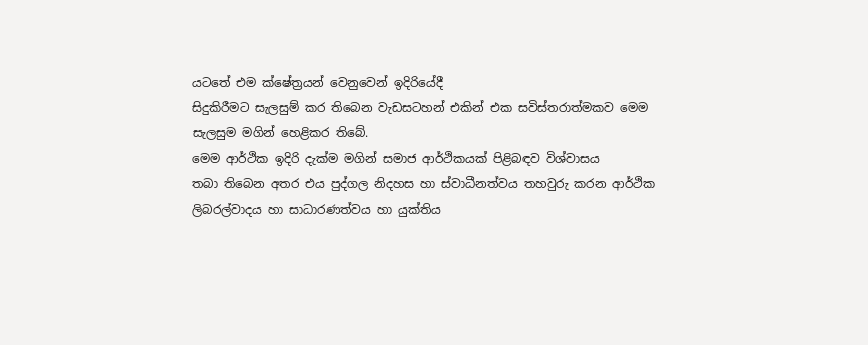යටතේ එම ක්ෂේත්‍රයන් වෙනුවෙන් ඉදිරියේදී
සිදුකිරීමට සැලසුම් කර තිබෙන වැඩසටහන් එකින් එක සවිස්තරාත්මකව මෙම
සැලසුම මගින් හෙළිකර තිබේ.
මෙම ආර්ථික ඉදිරි දැක්ම මගින් සමාජ ආර්ථිකයක් පිළිබඳව විශ්වාසය
තබා තිබෙන අතර එය පුද්ගල නිදහස හා ස්වාධීනත්වය තහවුරු කරන ආර්ථික
ලිබරල්වාදය හා සාධාරණත්වය හා යුක්තිය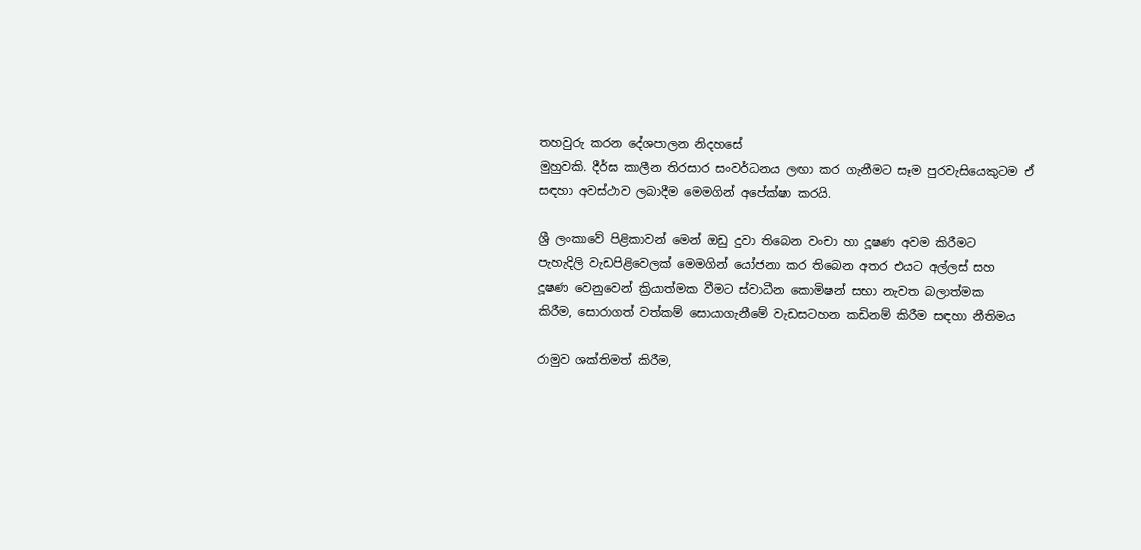තහවුරු කරන දේශපාලන නිදහසේ
මුහුවකි. දීර්ඝ කාලීන ‍තිරසාර සංවර්ධනය ලඟා කර ගැනීමට සෑම පුරවැසියෙකුටම ඒ
සඳහා අවස්ථාව ලබාදීම මෙමගින් අපේක්ෂා කරයි.

ශ්‍රී ලංකාවේ පිළිකාවන් මෙන් ඔඩු දුවා තිබෙන වංචා හා දූෂණ අවම කිරීමට
පැහැදිලි වැඩපිළිවෙලක් මෙමගින් යෝජනා කර තිබෙන අතර එයට අල්ලස් සහ
දූෂණ වෙනුවෙන් ක්‍රියාත්මක වීමට ස්වාධීන කොමිෂන් සභා නැවත බලාත්මක
කිරීම, සොරාගත් වත්කම් සොයාගැනීමේ වැඩසටහන කඩිනම් කිරීම සඳහා නීතිමය

රාමුව ශක්තිමත් කිරීම,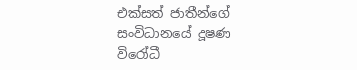එක්සත් ජාතීන්ගේ සංවිධානයේ දූෂණ විරෝධී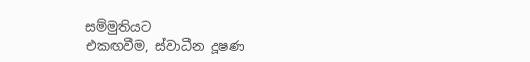සම්මුතියට
එකඟවීම, ස්වාධීන දූෂණ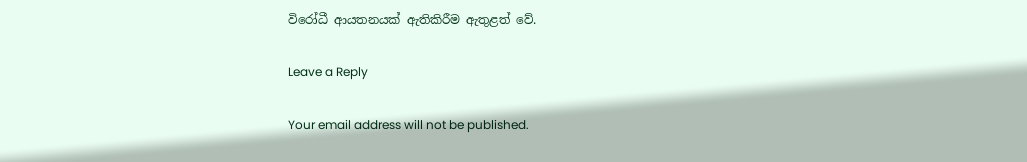විරෝධී ආයතනයක් ඇතිකිරීම ඇතුළත් වේ.

Leave a Reply

Your email address will not be published.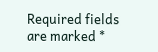Required fields are marked *